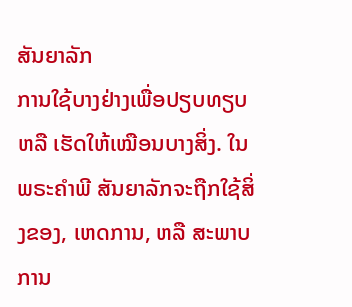ສັນຍາລັກ
ການໃຊ້ບາງຢ່າງເພື່ອປຽບທຽບ ຫລື ເຮັດໃຫ້ເໝືອນບາງສິ່ງ. ໃນພຣະຄຳພີ ສັນຍາລັກຈະຖືກໃຊ້ສິ່ງຂອງ, ເຫດການ, ຫລື ສະພາບການ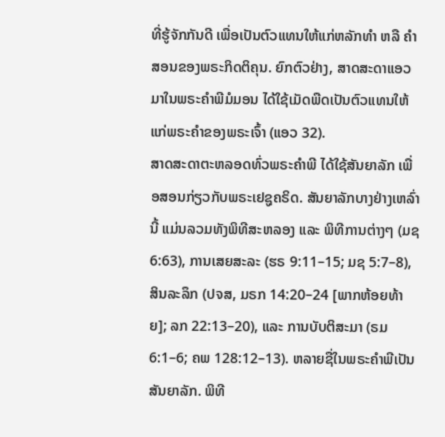ທີ່ຮູ້ຈັກກັນດີ ເພື່ອເປັນຕົວແທນໃຫ້ແກ່ຫລັກທຳ ຫລື ຄຳສອນຂອງພຣະກິດຕິຄຸນ. ຍົກຕົວຢ່າງ, ສາດສະດາແອວມາໃນພຣະຄຳພີມໍມອນ ໄດ້ໃຊ້ເມັດພືດເປັນຕົວແທນໃຫ້ແກ່ພຣະຄຳຂອງພຣະເຈົ້າ (ແອວ 32).
ສາດສະດາຕະຫລອດທົ່ວພຣະຄຳພີ ໄດ້ໃຊ້ສັນຍາລັກ ເພື່ອສອນກ່ຽວກັບພຣະເຢຊູຄຣິດ. ສັນຍາລັກບາງຢ່າງເຫລົ່ານີ້ ແມ່ນລວມທັງພິທີສະຫລອງ ແລະ ພິທີການຕ່າງໆ (ມຊ 6:63), ການເສຍສະລະ (ຮຣ 9:11–15; ມຊ 5:7–8), ສິນລະລຶກ (ປຈສ, ມຣກ 14:20–24 [ພາກຫ້ອຍທ້າຍ]; ລກ 22:13–20), ແລະ ການບັບຕິສະມາ (ຣມ 6:1–6; ຄພ 128:12–13). ຫລາຍຊື່ໃນພຣະຄຳພີເປັນສັນຍາລັກ. ພິທີ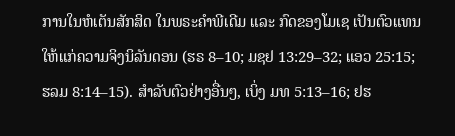ການໃນຫໍເຕັນສັກສິດ ໃນພຣະຄຳພີເດີມ ແລະ ກົດຂອງໂມເຊ ເປັນຕົວແທນໃຫ້ແກ່ຄວາມຈິງນິລັນດອນ (ຮຣ 8–10; ມຊຢ 13:29–32; ແອວ 25:15; ຮລມ 8:14–15). ສຳລັບຕົວຢ່າງອື່ນໆ, ເບິ່ງ ມທ 5:13–16; ຢຮ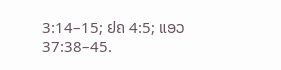3:14–15; ຢຄ 4:5; ແອວ 37:38–45.